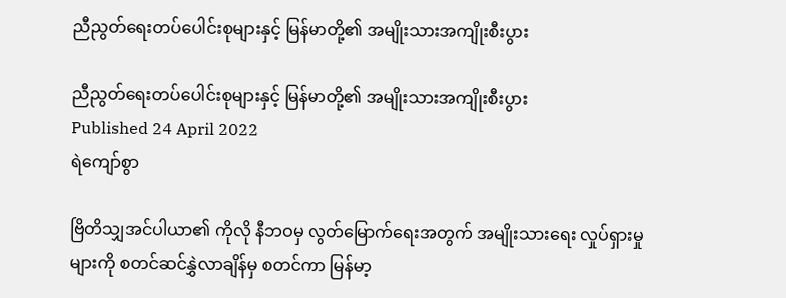ညီညွတ်ရေးတပ်ပေါင်းစုများနှင့် မြန်မာတို့၏ အမျိုးသားအကျိုးစီးပွား

ညီညွတ်ရေးတပ်ပေါင်းစုများနှင့် မြန်မာတို့၏ အမျိုးသားအကျိုးစီးပွား
Published 24 April 2022
ရဲကျော်စွာ

ဗြိတိသျှအင်ပါယာ၏ ကိုလို နီဘဝမှ လွတ်မြောက်ရေးအတွက် အမျိုးသားရေး လှုပ်ရှားမှုများကို စတင်ဆင်နွှဲလာချိန်မှ စတင်ကာ မြန်မာ့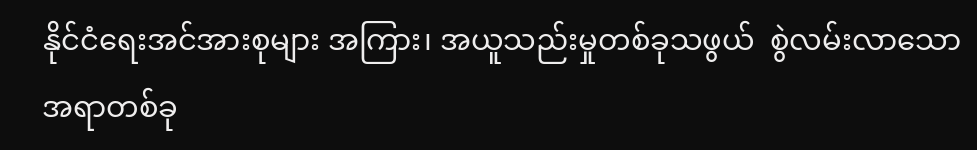နိုင်ငံရေးအင်အားစုများ အကြား၊ အယူသည်းမှုတစ်ခုသဖွယ်  စွဲလမ်းလာသော အရာတစ်ခု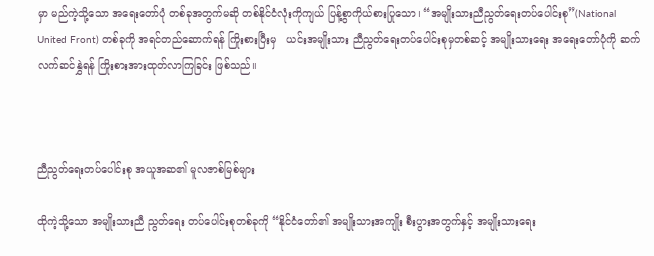မှာ မည်ကဲ့သို့သော အရေးတော်ပုံ တစ်ခုအတွက်မဆို တစ်နိုင်ငံလုံးကိုကျယ် ပြန့်စွာကိုယ်စားပြုသော၊ “အမျိုးသားညီညွတ်ရေးတပ်ပေါင်းစု”(National United Front) တစ်ခုကို အရင်တည်ဆောက်ရန် ကြိုးစားပြီးမှ   ယင်းအမျိုးသား ညီညွတ်ရေးတပ်ပေါင်းစုမှတစ်ဆင့် အမျိုးသားရေး အရေးတော်ပုံကို ဆက်လက်ဆင်နွှဲရန် ကြိုးစားအားထုတ်လာကြခြင်း ဖြစ်သည်။



ညီညွတ်ရေးတပ်ပေါင်းစု အယူအဆ၏ မူလဇာစ်မြစ်များ

ထိုကဲ့သို့သော အမျိုးသားညီ ညွတ်ရေး တပ်ပေါင်းစုတစ်ခုကို “နိုင်ငံတော်၏ အမျိုးသားအကျိုး စီးပွားအတွက်နှင့် အမျိုးသားရေး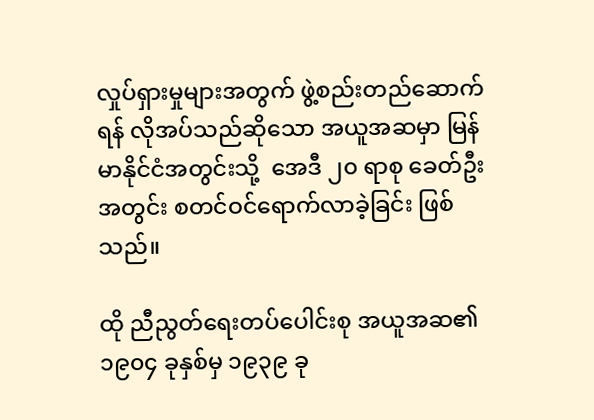လှုပ်ရှားမှုများအတွက် ဖွဲ့စည်းတည်ဆောက်ရန် လိုအပ်သည်ဆိုသော အယူအဆမှာ မြန်မာနိုင်ငံအတွင်းသို့  အေဒီ ၂၀ ရာစု ခေတ်ဦးအတွင်း စတင်ဝင်ရောက်လာခဲ့ခြင်း ဖြစ်သည်။

ထို ညီညွတ်ရေးတပ်ပေါင်းစု အယူအဆ၏ ၁၉၀၄ ခုနှစ်မှ ၁၉၃၉ ခု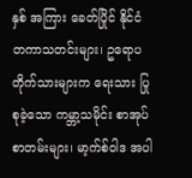နှစ် အကြား ခေတ်ပြိုင် နိုင်ငံတကာသတင်းများ၊ ဥရောပတိုက်သားများက ရေးသား ပြုစုခဲ့သော ကမ္ဘာ့သမိုင်း စာအုပ်စာတမ်းများ၊ မာ့က်စ်ဝါဒ အပါ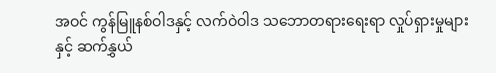အဝင် ကွန်မြူနစ်ဝါဒနှင့် လက်ဝဲဝါဒ သဘောတရားရေးရာ လှုပ်ရှားမှုများ နှင့် ဆက်နွှယ်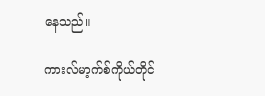နေသည်။

ကားလ်မာ့က်စ်ကိုယ်တိုင်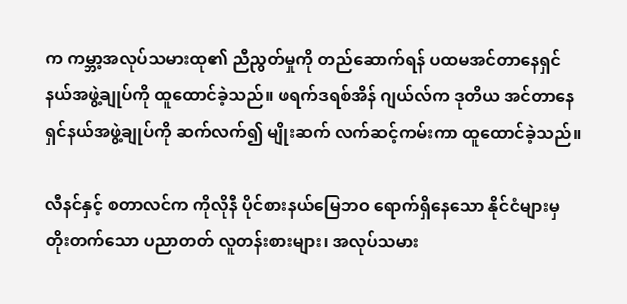က ကမ္ဘာ့အလုပ်သမားထု၏ ညီညွတ်မှုကို တည်ဆောက်ရန် ပထမအင်တာနေရှင်နယ်အဖွဲ့ချုပ်ကို ထူထောင်ခဲ့သည်။ ဖရက်ဒရစ်အိန် ဂျယ်လ်က ဒုတိယ အင်တာနေရှင်နယ်အဖွဲ့ချုပ်ကို ဆက်လက်၍ မျိုးဆက် လက်ဆင့်ကမ်းကာ ထူထောင်ခဲ့သည်။

လီနင်နှင့် စတာလင်က ကိုလိုနီ ပိုင်စားနယ်မြေဘဝ ရောက်ရှိနေသော နိုင်ငံများမှ တိုးတက်သော ပညာတတ် လူတန်းစားများ၊ အလုပ်သမား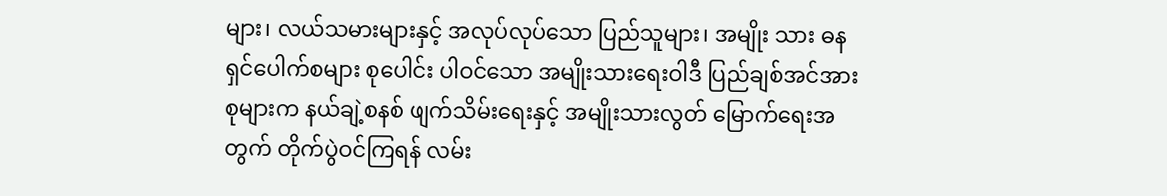များ၊ လယ်သမားများနှင့် အလုပ်လုပ်သော ပြည်သူများ၊ အမျိုး သား ဓနရှင်ပေါက်စများ စုပေါင်း ပါဝင်သော အမျိုးသားရေးဝါဒီ ပြည်ချစ်အင်အားစုများက နယ်ချဲ့စနစ် ဖျက်သိမ်းရေးနှင့် အမျိုးသားလွတ် မြောက်ရေးအတွက် တိုက်ပွဲဝင်ကြရန် လမ်း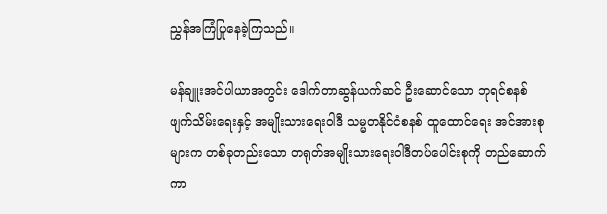ညွှန်အကြံပြုနေခဲ့ကြသည်။

မန်ချူးအင်ပါယာအတွင်း ဒေါက်တာဆွန်ယက်ဆင် ဦးဆောင်သော ဘုရင်စနစ် ဖျက်သိမ်းရေးနှင့် အမျိုးသားရေးဝါဒီ သမ္မတနိုင်ငံစနစ် ထူထောင်ရေး အင်အားစုများက တစ်ခုတည်းသော တရုတ်အမျိုးသားရေးဝါဒီတပ်ပေါင်းစုကို တည်ဆောက်ကာ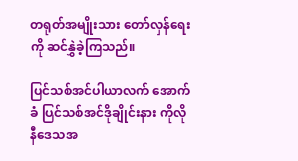တရုတ်အမျိုးသား တော်လှန်ရေးကို ဆင်နွှဲခဲ့ကြသည်။

ပြင်သစ်အင်ပါယာလက် အောက်ခံ ပြင်သစ်အင်ဒိုချိုင်းနား ကိုလိုနီဒေသအ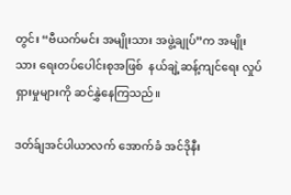တွင်း “ဗီယက်မင်း အမျိုးသား အဖွဲ့ချုပ်”က အမျိုးသား ရေးတပ်ပေါင်းစုအဖြစ်  နယ်ချဲ့ဆန့်ကျင်ရေး လှုပ်ရှားမှုများကို ဆင်နွှဲနေကြသည်။

ဒတ်ခ်ျအင်ပါယာလက် အောက်ခံ အင်ဒိုနီး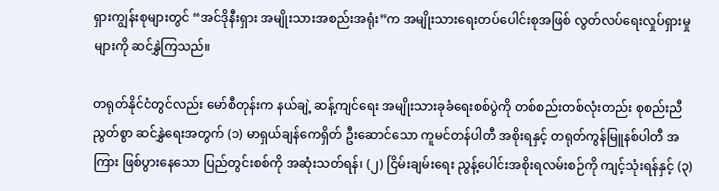ရှားကျွန်းစုများတွင် “အင်ဒိုနီးရှား အမျိုးသားအစည်းအရုံး”က အမျိုးသားရေးတပ်ပေါင်းစုအဖြစ် လွတ်လပ်ရေးလှုပ်ရှားမှုများကို ဆင်နွှဲကြသည်။

တရုတ်နိုင်ငံတွင်လည်း မော်စီတုန်းက နယ်ချဲ့ ဆန့်ကျင်ရေး အမျိုးသားခုခံရေးစစ်ပွဲကို တစ်စည်းတစ်လုံးတည်း စုစည်းညီညွတ်စွာ ဆင်နွှဲရေးအတွက် (၁) မာရှယ်ချန်ကေရှိတ် ဦးဆောင်သော ကူမင်တန်ပါတီ အစိုးရနှင့် တရုတ်ကွန်မြူနစ်ပါတီ အကြား ဖြစ်ပွားနေသော ပြည်တွင်းစစ်ကို အဆုံးသတ်ရန်၊ (၂) ငြိမ်းချမ်းရေး ညွန့်ပေါင်းအစိုးရလမ်းစဉ်ကို ကျင့်သုံးရန်နှင့် (၃)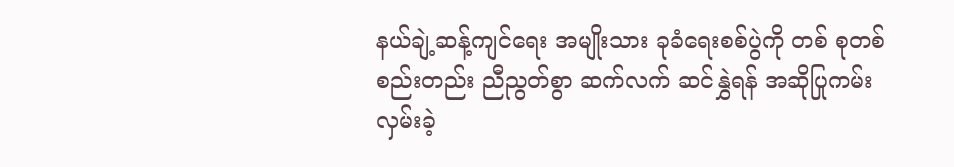နယ်ချဲ့ဆန့်ကျင်ရေး အမျိုးသား ခုခံရေးစစ်ပွဲကို တစ် စုတစ်စည်းတည်း ညီညွတ်စွာ ဆက်လက် ဆင်နွှဲရန် အဆိုပြုကမ်းလှမ်းခဲ့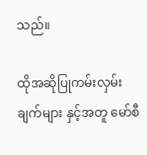သည်။

ထိုအဆိုပြုကမ်းလှမ်းချက်များ နှင့်အတူ မော်စီ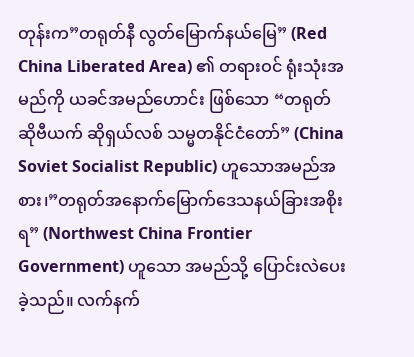တုန်းက”တရုတ်နီ လွတ်မြောက်နယ်မြေ” (Red China Liberated Area) ၏ တရားဝင် ရုံးသုံးအမည်ကို ယခင်အမည်ဟောင်း ဖြစ်သော “တရုတ် ဆိုဗီယက် ဆိုရှယ်လစ် သမ္မတနိုင်ငံတော်” (China Soviet Socialist Republic) ဟူသောအမည်အစား၊”တရုတ်အနောက်မြောက်ဒေသနယ်ခြားအစိုးရ” (Northwest China Frontier Government) ဟူသော အမည်သို့ ပြောင်းလဲပေးခဲ့သည်။ လက်နက်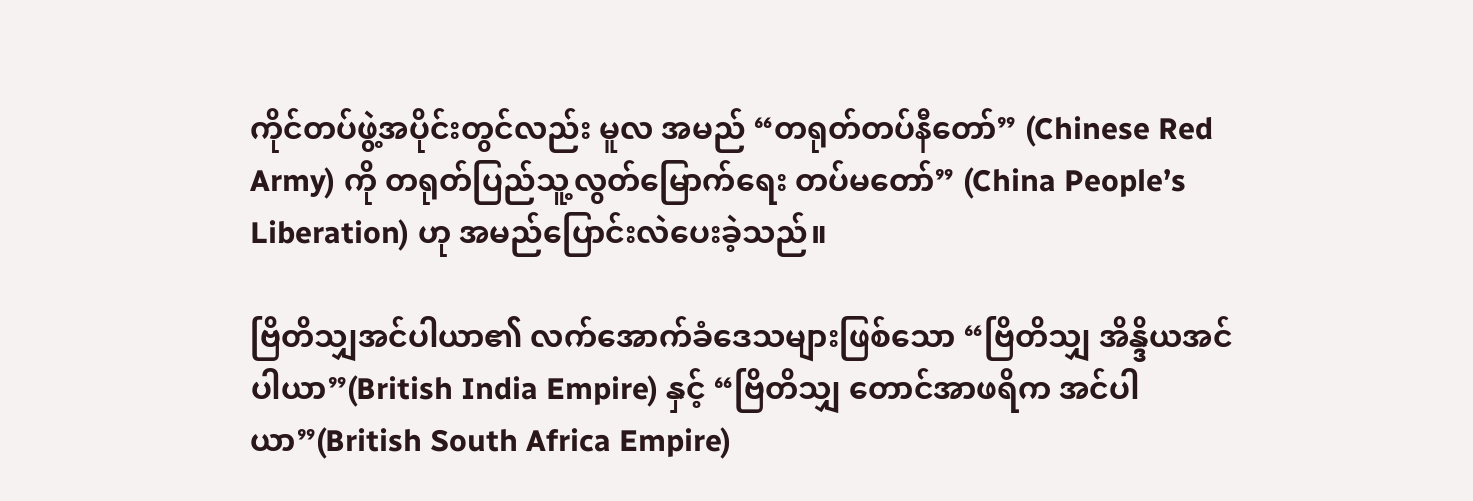ကိုင်တပ်ဖွဲ့အပိုင်းတွင်လည်း မူလ အမည် “တရုတ်တပ်နီတော်” (Chinese Red Army) ကို တရုတ်ပြည်သူ့လွတ်မြောက်ရေး တပ်မတော်” (China People’s Liberation) ဟု အမည်ပြောင်းလဲပေးခဲ့သည်။

ဗြိတိသျှအင်ပါယာ၏ လက်အောက်ခံဒေသများဖြစ်သော “ဗြိတိသျှ အိန္ဒိယအင်ပါယာ”(British India Empire) နှင့် “ဗြိတိသျှ တောင်အာဖရိက အင်ပါယာ”(British South Africa Empire)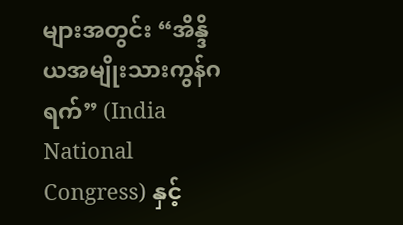များအတွင်း “အိန္ဒိယအမျိုးသားကွန်ဂရက်” (India National Congress) နှင့်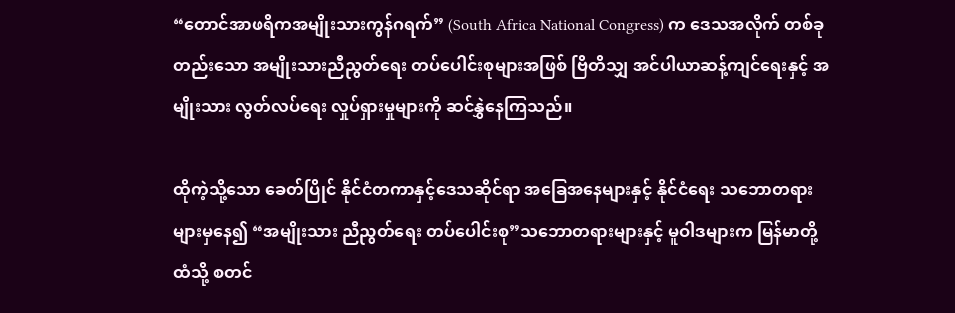“တောင်အာဖရိကအမျိုးသားကွန်ဂရက်” (South Africa National Congress) က ဒေသအလိုက် တစ်ခုတည်းသော အမျိုးသားညီညွတ်ရေး တပ်ပေါင်းစုများအဖြစ် ဗြိတိသျှ အင်ပါယာဆန့်ကျင်ရေးနှင့် အမျိုးသား လွတ်လပ်ရေး လှုပ်ရှားမှုများကို ဆင်နွှဲနေကြသည်။

ထိုကဲ့သို့သော ခေတ်ပြိုင် နိုင်ငံတကာနှင့်ဒေသဆိုင်ရာ အခြေအနေများနှင့် နိုင်ငံရေး သဘောတရားများမှနေ၍ “အမျိုးသား ညီညွတ်ရေး တပ်ပေါင်းစု”သဘောတရားများနှင့် မူဝါဒများက မြန်မာတို့ထံသို့ စတင်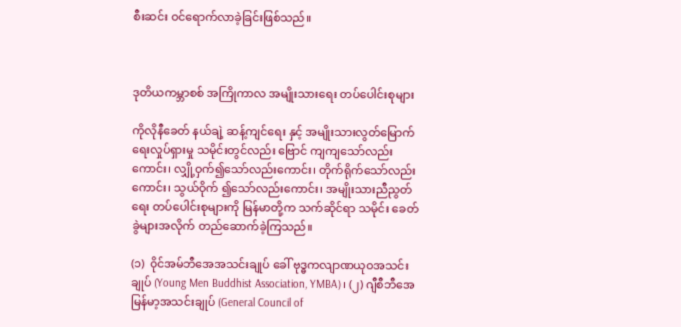စီးဆင်း ဝင်ရောက်လာခဲ့ခြင်းဖြစ်သည်။



ဒုတိယကမ္ဘာစစ် အကြိုကာလ အမျိုးသားရေး တပ်ပေါင်းစုများ

ကိုလိုနီခေတ် နယ်ချဲ့ ဆန့်ကျင်ရေး နှင့် အမျိုးသားလွတ်မြောက်ရေးလှုပ်ရှားမှု သမိုင်းတွင်လည်း ဗြောင် ကျကျသော်လည်းကောင်း၊ လျှို့ဝှက်၍သော်လည်းကောင်း၊ တိုက်ရိုက်သော်လည်းကောင်း၊ သွယ်ဝိုက် ၍သော်လည်းကောင်း၊ အမျိုးသားညီညွတ်ရေး တပ်ပေါင်းစုများကို မြန်မာတို့က သက်ဆိုင်ရာ သမိုင်း ခေတ်ခွဲများအလိုက် တည်ဆောက်ခဲ့ကြသည်။

(၁)  ၀ိုင်အမ်ဘီအေအသင်းချုပ် ခေါ် ဗုဒ္ဓကလျာဏယုဝအသင်းချုပ် (Young Men Buddhist Association, YMBA)၊ (၂) ဂျီစီဘီအေ မြန်မာ့အသင်းချုပ် (General Council of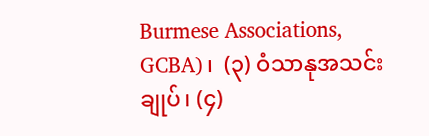Burmese Associations, GCBA)၊  (၃) ဝံသာနုအသင်းချုပ်၊ (၄)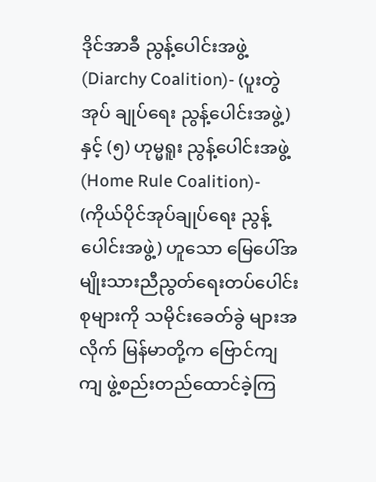ဒိုင်အာခီ ညွန့်ပေါင်းအဖွဲ့ (Diarchy Coalition)- (ပူးတွဲအုပ် ချုပ်ရေး ညွန့်ပေါင်းအဖွဲ့) နှင့် (၅) ဟုမ္မရူး ညွန့်ပေါင်းအဖွဲ့ (Home Rule Coalition)-  (ကိုယ်ပိုင်အုပ်ချုပ်ရေး ညွန့်ပေါင်းအဖွဲ့) ဟူသော မြေပေါ်အမျိုးသားညီညွတ်ရေးတပ်ပေါင်းစုများကို သမိုင်းခေတ်ခွဲ များအလိုက် မြန်မာတို့က ဗြောင်ကျ ကျ ဖွဲ့စည်းတည်ထောင်ခဲ့ကြ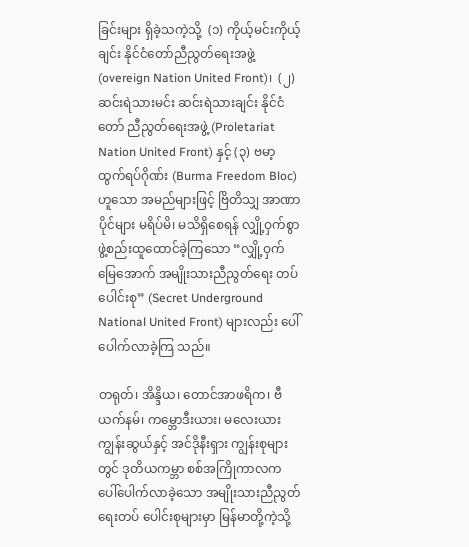ခြင်းများ ရှိခဲ့သကဲ့သို့  (၁) ကိုယ့်မင်းကိုယ့်ချင်း နိုင်ငံတော်ညီညွတ်ရေးအဖွဲ့ (overeign Nation United Front)၊  (၂) ဆင်းရဲသားမင်း ဆင်းရဲသားချင်း နိုင်ငံတော် ညီညွတ်ရေးအဖွဲ့ (Proletariat Nation United Front) နှင့် (၃) ဗမာ့ထွက်ရပ်ဂိုဏ်း (Burma Freedom Bloc) ဟူသော အမည်များဖြင့် ဗြိတိသျှ အာဏာပိုင်များ မရိပ်မိ၊ မသိရှိစေရန် လျှို့ဝှက်စွာ ဖွဲ့စည်းထူထောင်ခဲ့ကြသော “လျှို့ဝှက်မြေအောက် အမျိုးသားညီညွတ်ရေး တပ်ပေါင်းစု” (Secret Underground National United Front) များလည်း ပေါ်ပေါက်လာခဲ့ကြ သည်။

တရုတ်၊ အိန္ဒိယ၊ တောင်အာဖရိက၊ ဗီယက်နမ်၊ ကမ္ဘောဒီးယား၊ မလေးယားကျွန်းဆွယ်နှင့် အင်ဒိုနီးရှား ကျွန်းစုများတွင် ဒုတိယကမ္ဘာ စစ်အကြိုကာလက ပေါ်ပေါက်လာခဲ့သော အမျိုးသားညီညွတ်ရေးတပ် ပေါင်းစုများမှာ မြန်မာတို့ကဲ့သို့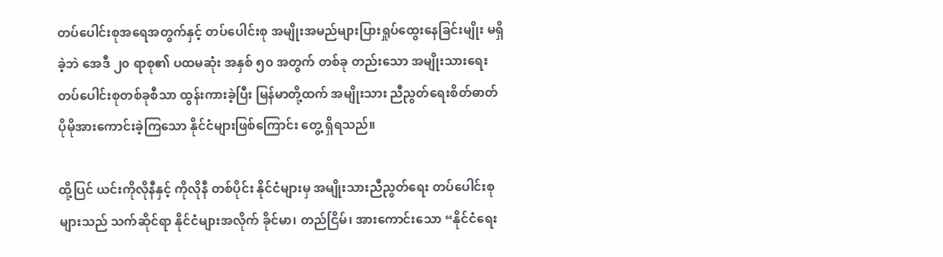တပ်ပေါင်းစုအရေအတွက်နှင့် တပ်ပေါင်းစု အမျိုးအမည်များပြားရှုပ်ထွေးနေခြင်းမျိုး မရှိခဲ့ဘဲ အေဒီ ၂၀ ရာစု၏ ပထမဆုံး အနှစ် ၅၀ အတွက် တစ်ခု တည်းသော အမျိုးသားရေး တပ်ပေါင်းစုတစ်ခုစီသာ ထွန်းကားခဲ့ပြီး မြန်မာတို့ထက် အမျိုးသား ညီညွတ်ရေးစိတ်ဓာတ် ပိုမိုအားကောင်းခဲ့ကြသော နိုင်ငံများဖြစ်ကြောင်း တွေ့ ရှိရသည်။

ထို့ပြင် ယင်းကိုလိုနီနှင့် ကိုလိုနီ တစ်ပိုင်း နိုင်ငံများမှ အမျိုးသားညီညွတ်ရေး တပ်ပေါင်းစုများသည် သက်ဆိုင်ရာ နိုင်ငံများအလိုက် ခိုင်မာ၊ တည်ငြိမ်၊ အားကောင်းသော “နိုင်ငံရေး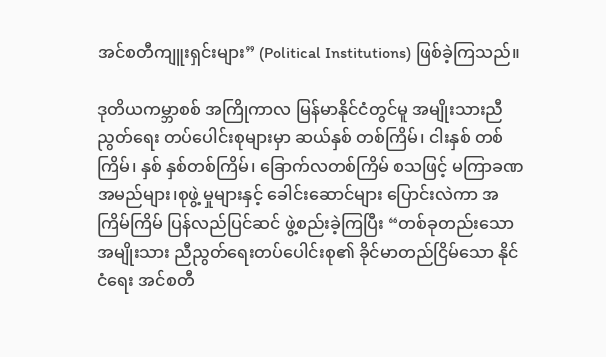အင်စတီကျူးရှင်းများ” (Political Institutions) ဖြစ်ခဲ့ကြသည်။

ဒုတိယကမ္ဘာစစ် အကြိုကာလ မြန်မာနိုင်ငံတွင်မူ အမျိုးသားညီညွတ်ရေး တပ်ပေါင်းစုများမှာ ဆယ်နှစ် တစ်ကြိမ်၊ ငါးနှစ် တစ်ကြိမ်၊ နှစ် နှစ်တစ်ကြိမ်၊ ခြောက်လတစ်ကြိမ် စသဖြင့် မကြာခဏ အမည်များ၊စုဖွဲ့ မှုများနှင့် ခေါင်းဆောင်များ ပြောင်းလဲကာ အကြိမ်ကြိမ် ပြန်လည်ပြင်ဆင် ဖွဲ့စည်းခဲ့ကြပြီး “တစ်ခုတည်းသော အမျိုးသား ညီညွတ်ရေးတပ်ပေါင်းစု၏ ခိုင်မာတည်ငြိမ်သော နိုင်ငံရေး အင်စတီ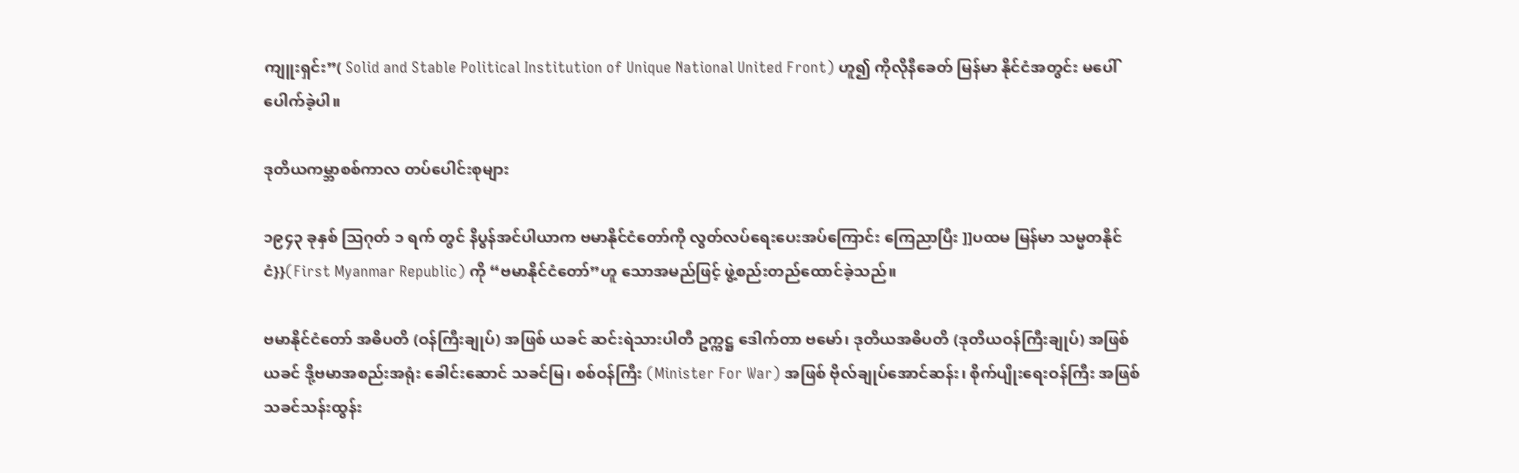ကျူးရှင်း”( Solid and Stable Political Institution of Unique National United Front) ဟူ၍ ကိုလိုနီခေတ် မြန်မာ နိုင်ငံအတွင်း မပေါ်ပေါက်ခဲ့ပါ။

ဒုတိယကမ္ဘာစစ်ကာလ တပ်ပေါင်းစုများ

၁၉၄၃ ခုနှစ် သြဂုတ် ၁ ရက် တွင် နိပွန်အင်ပါယာက ဗမာနိုင်ငံတော်ကို လွတ်လပ်ရေးပေးအပ်ကြောင်း ကြေညာပြီး ]]ပထမ မြန်မာ သမ္မတနိုင်ငံ}}(First Myanmar Republic) ကို “ဗမာနိုင်ငံတော်”ဟူ သောအမည်ဖြင့် ဖွဲ့စည်းတည်ထောင်ခဲ့သည်။

ဗမာနိုင်ငံတော် အဓိပတိ (ဝန်ကြီးချုပ်) အဖြစ် ယခင် ဆင်းရဲသားပါတီ ဥက္ကဋ္ဌ ဒေါက်တာ ဗမော်၊ ဒုတိယအဓိပတိ (ဒုတိယဝန်ကြီးချုပ်) အဖြစ် ယခင် ဒို့ဗမာအစည်းအရုံး ခေါင်းဆောင် သခင်မြ၊ စစ်ဝန်ကြီး (Minister For War) အဖြစ် ဗိုလ်ချုပ်အောင်ဆန်း၊ စိုက်ပျိုးရေးဝန်ကြီး အဖြစ် သခင်သန်းထွန်း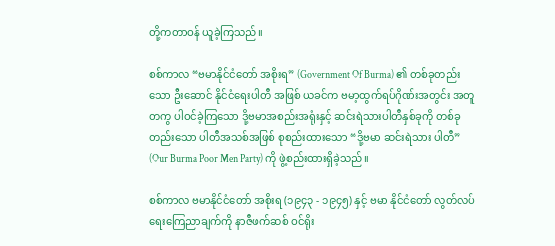တို့ကတာဝန် ယူခဲ့ကြသည်။

စစ်ကာလ “ဗမာနိုင်ငံတော် အစိုးရ” (Government Of Burma) ၏ တစ်ခုတည်းသော ဦးဆောင် နိုင်ငံရေးပါတီ အဖြစ် ယခင်က ဗမာ့ထွက်ရပ်ဂိုဏ်းအတွင်း အတူတကွ ပါဝင်ခဲ့ကြသော ဒို့ဗမာအစည်းအရုံးနှင့် ဆင်းရဲသားပါတီနှစ်ခုကို တစ်ခု တည်းသော ပါတီအသစ်အဖြစ် စုစည်းထားသော “ဒို့ဗမာ ဆင်းရဲသား ပါတီ” (Our Burma Poor Men Party) ကို ဖွဲ့စည်းထားရှိခဲ့သည်။

စစ်ကာလ ဗမာနိုင်ငံတော် အစိုးရ (၁၉၄၃ - ၁၉၄၅) နှင့် ဗမာ နိုင်ငံတော် လွတ်လပ်ရေးကြေညာချက်ကို နာဇီဖက်ဆစ် ဝင်ရိုး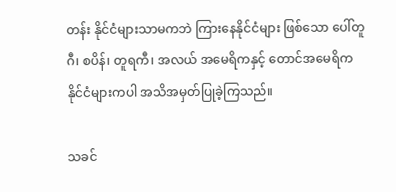တန်း နိုင်ငံများသာမကဘဲ ကြားနေနိုင်ငံများ ဖြစ်သော ပေါ်တူဂီ၊ စပိန်၊ တူရကီ၊ အလယ် အမေရိကနှင့် တောင်အမေရိကနိုင်ငံများကပါ အသိအမှတ်ပြုခဲ့ကြသည်။

သခင်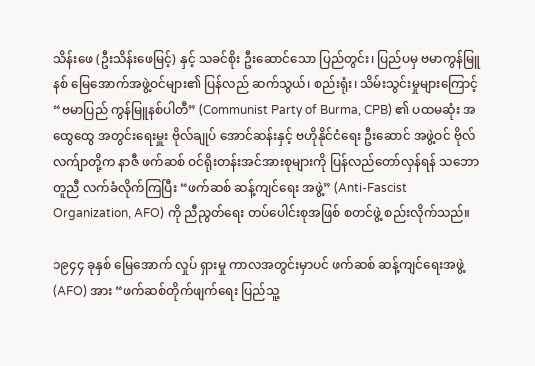သိန်းဖေ (ဦးသိန်းဖေမြင့်) နှင့် သခင်စိုး ဦးဆောင်သော ပြည်တွင်း၊ ပြည်ပမှ ဗမာကွန်မြူနစ် မြေအောက်အဖွဲ့ဝင်များ၏ ပြန်လည် ဆက်သွယ်၊ စည်းရုံး၊ သိမ်းသွင်းမှုများကြောင့် “ဗမာပြည် ကွန်မြူနစ်ပါတီ” (Communist Party of Burma, CPB) ၏ ပထမဆုံး အထွေထွေ အတွင်းရေးမှူး ဗိုလ်ချုပ် အောင်ဆန်းနှင့် ဗဟိုနိုင်ငံရေး ဦးဆောင် အဖွဲ့ဝင် ဗိုလ်လက်ျာတို့က နာဇီ ဖက်ဆစ် ဝင်ရိုးတန်းအင်အားစုများကို ပြန်လည်တော်လှန်ရန် သဘောတူညီ လက်ခံလိုက်ကြပြီး “ဖက်ဆစ် ဆန့်ကျင်ရေး အဖွဲ့” (Anti-Fascist Organization, AFO) ကို ညီညွတ်ရေး တပ်ပေါင်းစုအဖြစ် စတင်ဖွဲ့ စည်းလိုက်သည်။

၁၉၄၄ ခုနှစ် မြေအောက် လှုပ် ရှားမှု ကာလအတွင်းမှာပင် ဖက်ဆစ် ဆန့်ကျင်ရေးအဖွဲ့ (AFO) အား “ဖက်ဆစ်တိုက်ဖျက်ရေး ပြည်သူ့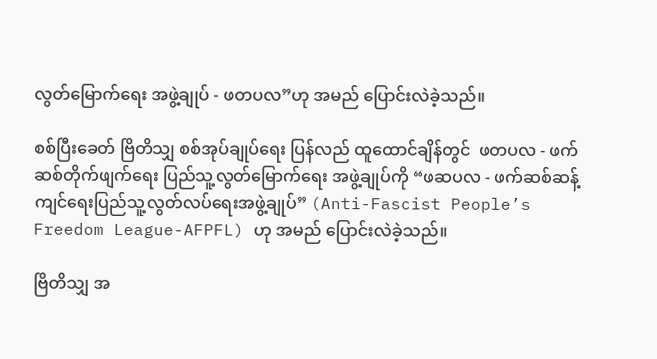လွတ်မြောက်ရေး အဖွဲ့ချုပ် - ဖတပလ”ဟု အမည် ပြောင်းလဲခဲ့သည်။

စစ်ပြီးခေတ် ဗြိတိသျှ စစ်အုပ်ချုပ်ရေး ပြန်လည် ထူထောင်ချိန်တွင်  ဖတပလ - ဖက်ဆစ်တိုက်ဖျက်ရေး ပြည်သူ့လွတ်မြောက်ရေး အဖွဲ့ချုပ်ကို “ဖဆပလ - ဖက်ဆစ်ဆန့်ကျင်ရေးပြည်သူ့လွတ်လပ်ရေးအဖွဲ့ချုပ်” (Anti-Fascist People’s Freedom League-AFPFL) ဟု အမည် ပြောင်းလဲခဲ့သည်။

ဗြိတိသျှ အ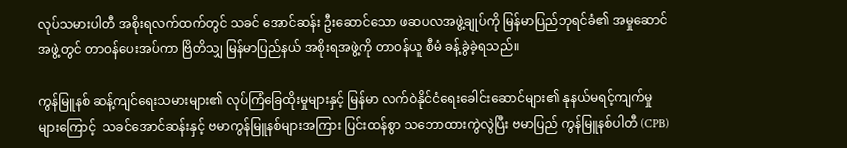လုပ်သမားပါတီ အစိုးရလက်ထက်တွင် သခင် အောင်ဆန်း ဦးဆောင်သော ဖဆပလအဖွဲ့ချုပ်ကို မြန်မာပြည်ဘုရင်ခံ၏ အမှုဆောင်အဖွဲ့တွင် တာဝန်ပေးအပ်ကာ ဗြိတိသျှ မြန်မာပြည်နယ် အစိုးရအဖွဲ့ကို တာဝန်ယူ စီမံ ခန့်ခွဲခဲ့ရသည်။

ကွန်မြူနစ် ဆန့်ကျင်ရေးသမားများ၏ လုပ်ကြံခြေထိုးမှုများနှင့် မြန်မာ လက်ဝဲနိုင်ငံရေးခေါင်းဆောင်များ၏ နုနယ်မရင့်ကျက်မှုများကြောင့်  သခင်အောင်ဆန်းနှင့် ဗမာကွန်မြူနစ်များအကြား ပြင်းထန်စွာ သဘောထားကွဲလွဲပြီး ဗမာပြည် ကွန်မြူနစ်ပါတီ (CPB)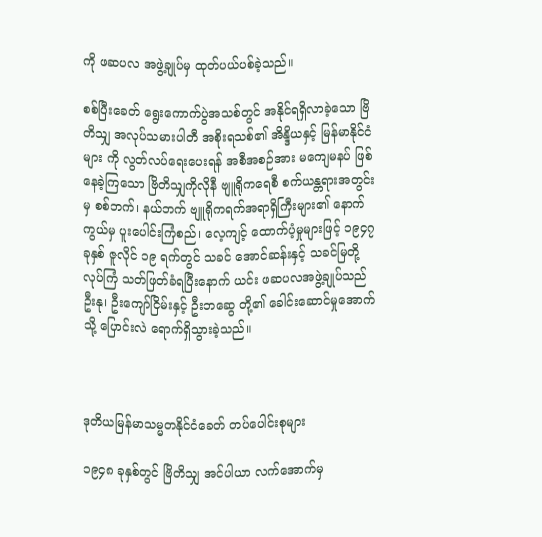ကို ဖဆပလ အဖွဲ့ချုပ်မှ ထုတ်ပယ်ပစ်ခဲ့သည်။

စစ်ပြီးခေတ် ရွေးကောက်ပွဲအသစ်တွင် အနိုင်ရရှိလာခဲ့သော ဗြိတိသျှ အလုပ်သမားပါတီ အစိုးရသစ်၏ အိန္ဒိယနှင့် မြန်မာနိုင်ငံများ ကို လွတ်လပ်ရေးပေးရန် အစီအစဉ်အား မကျေမနပ် ဖြစ်နေခဲ့ကြသော ဗြိတိသျှကိုလိုနီ ဗျူရိုကရေစီ စက်ယန္တရားအတွင်းမှ စစ်ဘက်၊ နယ်ဘက် ဗျူရိုကရက်အရာရှိကြီးများ၏ နောက်ကွယ်မှ ပူးပေါင်းကြံစည်၊ လေ့ကျင့် ထောက်ပံ့မှုများဖြင့် ၁၉၄၇ ခုနှစ် ဇူလိုင် ၁၉ ရက်တွင် သခင် အောင်ဆန်းနှင့် သခင်မြတို့ လုပ်ကြံ သတ်ဖြတ်ခံရပြီးနောက် ယင်း ဖဆပလအဖွဲ့ချုပ်သည် ဦးနု၊ ဦးကျော်ငြိမ်းနှင့် ဦးဘဆွေ တို့၏ ခေါင်းဆောင်မှုအောက်သို့ ပြောင်းလဲ ရောက်ရှိသွားခဲ့သည်။



ဒုတိယမြန်မာသမ္မတနိုင်ငံခေတ် တပ်ပေါင်းစုများ

၁၉၄၈ ခုနှစ်တွင် ဗြိတိသျှ အင်ပါယာ လက်အောက်မှ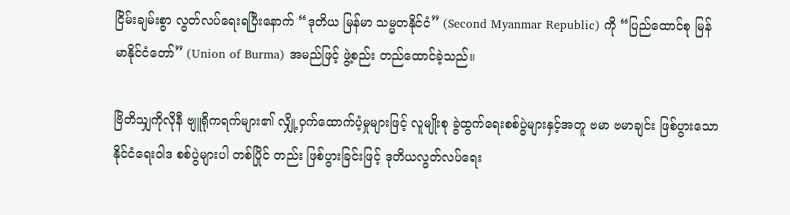ငြိမ်းချမ်းစွာ လွတ်လပ်ရေးရပြီးနောက် “ဒုတိယ မြန်မာ သမ္မတနိုင်ငံ” (Second Myanmar Republic) ကို “ပြည်ထောင်စု မြန်မာနိုင်ငံတော်” (Union of Burma) အမည်ဖြင့် ဖွဲ့စည်း တည်ထောင်ခဲ့သည်။

ဗြိတိသျှကိုလိုနီ ဗျူရိုကရက်များ၏ လျှို့ဝှက်ထောက်ပံ့မှုများဖြင့် လူမျိုးစု ခွဲထွက်ရေးစစ်ပွဲများနှင့်အတူ ဗမာ ဗမာချင်း ဖြစ်ပွားသော နိုင်ငံရေးဝါဒ စစ်ပွဲများပါ တစ်ပြိုင် တည်း ဖြစ်ပွားခြင်းဖြင့် ဒုတိယလွတ်လပ်ရေး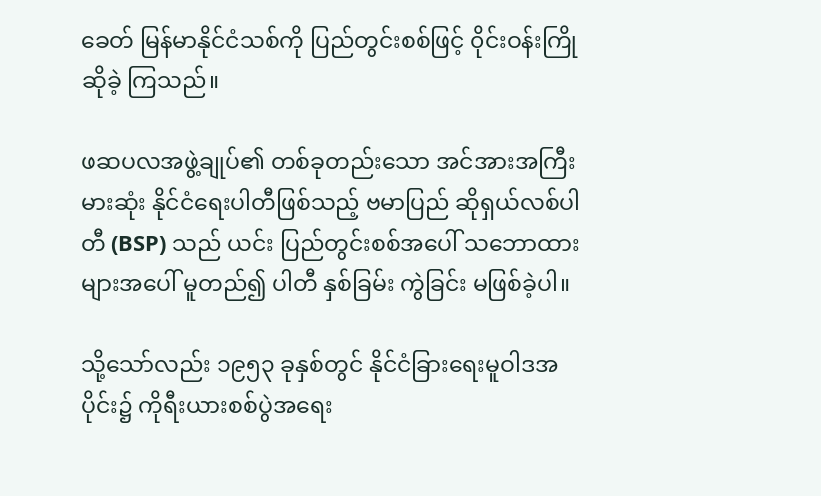ခေတ် မြန်မာနိုင်ငံသစ်ကို ပြည်တွင်းစစ်ဖြင့် ၀ိုင်းဝန်းကြိုဆိုခဲ့ ကြသည်။

ဖဆပလအဖွဲ့ချုပ်၏ တစ်ခုတည်းသော အင်အားအကြီးမားဆုံး နိုင်ငံရေးပါတီဖြစ်သည့် ဗမာပြည် ဆိုရှယ်လစ်ပါတီ (BSP) သည် ယင်း ပြည်တွင်းစစ်အပေါ် သဘောထားများအပေါ် မူတည်၍ ပါတီ နှစ်ခြမ်း ကွဲခြင်း မဖြစ်ခဲ့ပါ။

သို့သော်လည်း ၁၉၅၃ ခုနှစ်တွင် နိုင်ငံခြားရေးမူဝါဒအပိုင်း၌ ကိုရီးယားစစ်ပွဲအရေး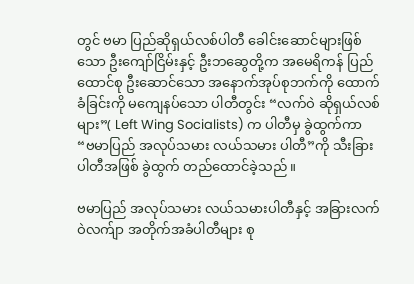တွင် ဗမာ ပြည်ဆိုရှယ်လစ်ပါတီ ခေါင်းဆောင်များဖြစ်သော ဦးကျော်ငြိမ်းနှင့် ဦးဘဆွေတို့က အမေရိကန် ပြည်ထောင်စု ဦးဆောင်သော အနောက်အုပ်စုဘက်ကို ထောက်ခံခြင်းကို မကျေနပ်သော ပါတီတွင်း “လက်ဝဲ ဆိုရှယ်လစ်များ”( Left Wing Socialists) က ပါတီမှ ခွဲထွက်ကာ “ဗမာပြည် အလုပ်သမား လယ်သမား ပါတီ”ကို သီးခြားပါတီအဖြစ် ခွဲထွက် တည်ထောင်ခဲ့သည်။

ဗမာပြည် အလုပ်သမား လယ်သမားပါတီနှင့် အခြားလက်ဝဲလက်ျာ အတိုက်အခံပါတီများ စု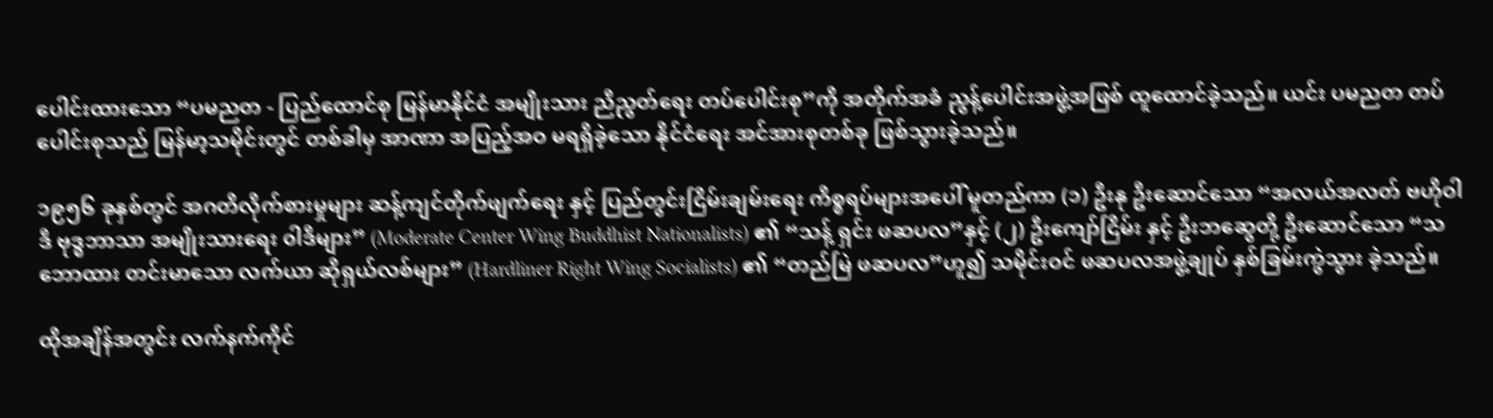ပေါင်းထားသော “ပမညတ - ပြည်ထောင်စု မြန်မာနိုင်ငံ အမျိုးသား ညီညွတ်ရေး တပ်ပေါင်းစု”ကို အတိုက်အခံ ညွန့်ပေါင်းအဖွဲ့အဖြစ် ထူထောင်ခဲ့သည်။ ယင်း ပမညတ တပ်ပေါင်းစုသည် မြန်မာ့သမိုင်းတွင် တစ်ခါမှ အာဏာ အပြည့်အဝ မရရှိခဲ့သော နိုင်ငံရေး အင်အားစုတစ်ခု ဖြစ်သွားခဲ့သည်။

၁၉၅၆ ခုနှစ်တွင် အဂတိလိုက်စားမှုများ ဆန့်ကျင်တိုက်ဖျက်ရေး နှင့် ပြည်တွင်းငြိမ်းချမ်းရေး ကိစ္စရပ်များအပေါ် မူတည်ကာ (၁) ဦးနု ဦးဆောင်သော “အလယ်အလတ် ဗဟိုဝါဒီ ဗုဒ္ဓဘာသာ အမျိုးသားရေး ၀ါဒီများ” (Moderate Center Wing Buddhist Nationalists) ၏ “သန့် ရှင်း ဖဆပလ”နှင့် (၂) ဦးကျော်ငြိမ်း နှင့် ဦးဘဆွေတို့ ဦးဆောင်သော “သဘောထား တင်းမာသော လက်ယာ ဆိုရှယ်လစ်များ” (Hardliner Right Wing Socialists) ၏ “တည်မြဲ ဖဆပလ”ဟူ၍ သမိုင်းဝင် ဖဆပလအဖွဲ့ချုပ် နှစ်ခြမ်းကွဲသွား ခဲ့သည်။

ထိုအချိန်အတွင်း လက်နက်ကိုင်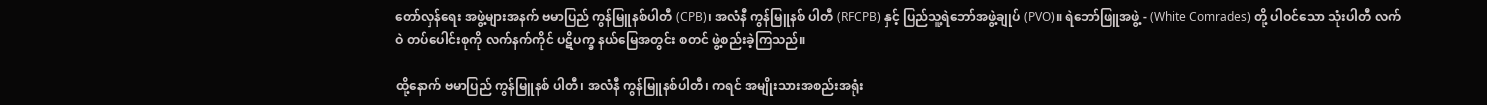တော်လှန်ရေး အဖွဲ့များအနက် ဗမာပြည် ကွန်မြူနစ်ပါတီ (CPB)၊ အလံနီ ကွန်မြူနစ် ပါတီ (RFCPB) နှင့် ပြည်သူ့ရဲဘော်အဖွဲ့ချုပ် (PVO)။ ရဲဘော်ဖြူအဖွဲ့ - (White Comrades) တို့ ပါဝင်သော သုံးပါတီ လက်ဝဲ တပ်ပေါင်းစုကို လက်နက်ကိုင် ပဋိပက္ခ နယ်မြေအတွင်း စတင် ဖွဲ့စည်းခဲ့ကြသည်။

ထို့နောက် ဗမာပြည် ကွန်မြူနစ် ပါတီ၊ အလံနီ ကွန်မြူနစ်ပါတီ၊ ကရင် အမျိုးသားအစည်းအရုံး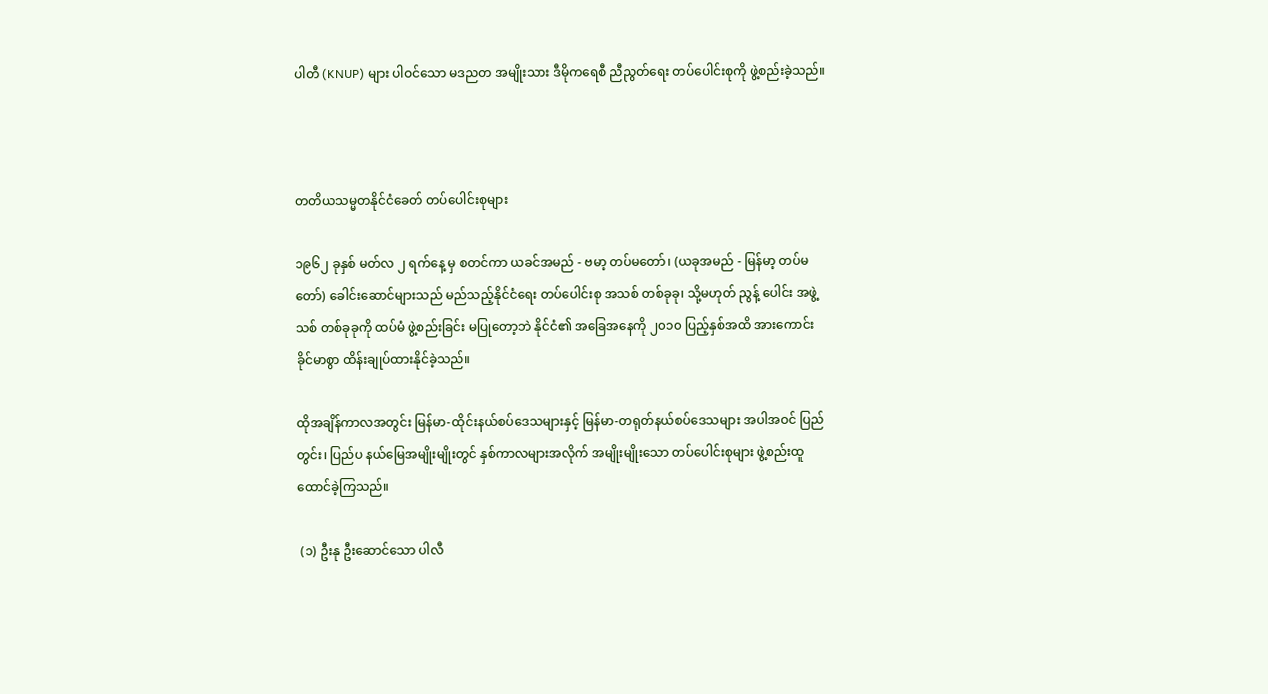ပါတီ (KNUP) များ ပါဝင်သော မဒညတ အမျိုးသား ဒီမိုကရေစီ ညီညွတ်ရေး တပ်ပေါင်းစုကို ဖွဲ့စည်းခဲ့သည်။



တတိယသမ္မတနိုင်ငံခေတ် တပ်ပေါင်းစုများ

၁၉၆၂ ခုနှစ် မတ်လ ၂ ရက်နေ့ မှ စတင်ကာ ယခင်အမည် - ဗမာ့ တပ်မတော်၊ (ယခုအမည် - မြန်မာ့ တပ်မတော်) ခေါင်းဆောင်များသည် မည်သည့်နိုင်ငံရေး တပ်ပေါင်းစု အသစ် တစ်ခုခု၊ သို့မဟုတ် ညွန့် ပေါင်း အဖွဲ့သစ် တစ်ခုခုကို ထပ်မံ ဖွဲ့စည်းခြင်း မပြုတော့ဘဲ နိုင်ငံ၏ အခြေအနေကို ၂၀၁၀ ပြည့်နှစ်အထိ အားကောင်းခိုင်မာစွာ ထိန်းချုပ်ထားနိုင်ခဲ့သည်။

ထိုအချိန်ကာလအတွင်း မြန်မာ-ထိုင်းနယ်စပ်ဒေသများနှင့် မြန်မာ-တရုတ်နယ်စပ်ဒေသများ အပါအဝင် ပြည်တွင်း၊ ပြည်ပ နယ်မြေအမျိုးမျိုးတွင် နှစ်ကာလများအလိုက် အမျိုးမျိုးသော တပ်ပေါင်းစုများ ဖွဲ့စည်းထူထောင်ခဲ့ကြသည်။

 (၁) ဦးနု ဦးဆောင်သော ပါလီ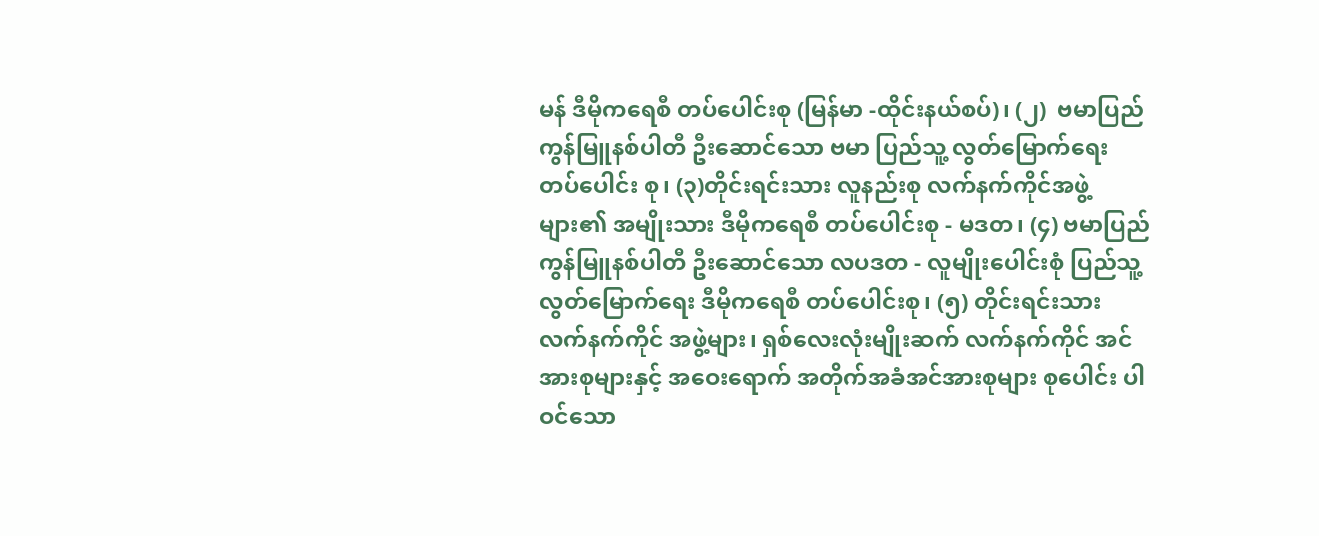မန် ဒီမိုကရေစီ တပ်ပေါင်းစု (မြန်မာ -ထိုင်းနယ်စပ်)၊ (၂)  ဗမာပြည် ကွန်မြူနစ်ပါတီ ဦးဆောင်သော ဗမာ ပြည်သူ့ လွတ်မြောက်ရေး တပ်ပေါင်း စု၊ (၃)တိုင်းရင်းသား လူနည်းစု လက်နက်ကိုင်အဖွဲ့များ၏ အမျိုးသား ဒီမိုကရေစီ တပ်ပေါင်းစု - မဒတ၊ (၄) ဗမာပြည် ကွန်မြူနစ်ပါတီ ဦးဆောင်သော လပဒတ - လူမျိုးပေါင်းစုံ ပြည်သူ့လွတ်မြောက်ရေး ဒီမိုကရေစီ တပ်ပေါင်းစု၊ (၅) တိုင်းရင်းသား လက်နက်ကိုင် အဖွဲ့များ၊ ရှစ်လေးလုံးမျိုးဆက် လက်နက်ကိုင် အင်အားစုများနှင့် အဝေးရောက် အတိုက်အခံအင်အားစုများ စုပေါင်း ပါဝင်သော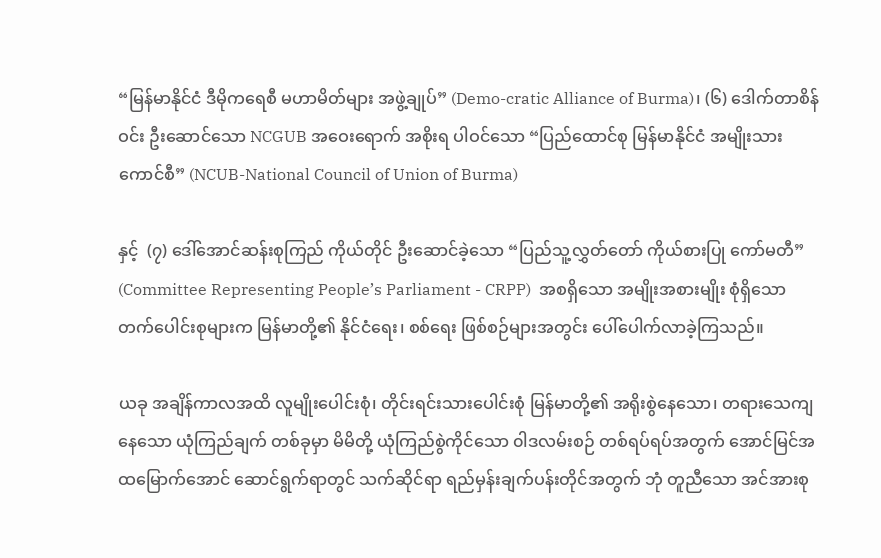“မြန်မာနိုင်ငံ ဒီမိုကရေစီ မဟာမိတ်များ အဖွဲ့ချုပ်” (Demo-cratic Alliance of Burma)၊ (၆) ဒေါက်တာစိန်ဝင်း ဦးဆောင်သော NCGUB အဝေးရောက် အစိုးရ ပါဝင်သော “ပြည်ထောင်စု မြန်မာနိုင်ငံ အမျိုးသားကောင်စီ” (NCUB-National Council of Union of Burma)

နှင့်  (၇) ဒေါ်အောင်ဆန်းစုကြည် ကိုယ်တိုင် ဦးဆောင်ခဲ့သော “ပြည်သူ့လွှတ်တော် ကိုယ်စားပြု ကော်မတီ” (Committee Representing People’s Parliament - CRPP)  အစရှိသော အမျိုးအစားမျိုး စုံရှိသော တက်ပေါင်းစုများက မြန်မာတို့၏ နိုင်ငံရေး၊ စစ်ရေး ဖြစ်စဉ်များအတွင်း ပေါ်ပေါက်လာခဲ့ကြသည်။

ယခု အချိန်ကာလအထိ လူမျိုးပေါင်းစုံ၊ တိုင်းရင်းသားပေါင်းစုံ မြန်မာတို့၏ အရိုးစွဲနေသော၊ တရားသေကျနေသော ယုံကြည်ချက် တစ်ခုမှာ မိမိတို့ ယုံကြည်စွဲကိုင်သော ၀ါဒလမ်းစဉ် တစ်ရပ်ရပ်အတွက် အောင်မြင်အထမြောက်အောင် ဆောင်ရွက်ရာတွင် သက်ဆိုင်ရာ ရည်မှန်းချက်ပန်းတိုင်အတွက် ဘုံ တူညီသော အင်အားစု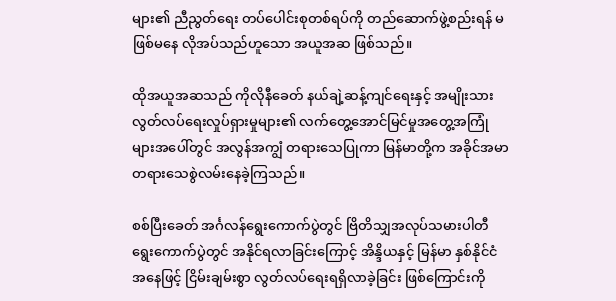များ၏ ညီညွတ်ရေး တပ်ပေါင်းစုတစ်ရပ်ကို တည်ဆောက်ဖွဲ့စည်းရန် မဖြစ်မနေ လိုအပ်သည်ဟူသော အယူအဆ ဖြစ်သည်။

ထိုအယူအဆသည် ကိုလိုနီခေတ် နယ်ချဲ့ဆန့်ကျင်ရေးနှင့် အမျိုးသား လွတ်လပ်ရေးလှုပ်ရှားမှုများ၏ လက်တွေ့အောင်မြင်မှုအတွေ့အကြုံများအပေါ်တွင် အလွန်အကျွံ တရားသေပြုကာ မြန်မာတို့က အခိုင်အမာ တရားသေစွဲလမ်းနေခဲ့ကြသည်။

စစ်ပြီးခေတ် အင်္ဂလန်ရွေးကောက်ပွဲတွင် ဗြိတိသျှအလုပ်သမားပါတီ ရွေးကောက်ပွဲတွင် အနိုင်ရလာခြင်းကြောင့် အိန္ဒိယနှင့် မြန်မာ နှစ်နိုင်ငံအနေဖြင့် ငြိမ်းချမ်းစွာ လွတ်လပ်ရေးရရှိလာခဲ့ခြင်း ဖြစ်ကြောင်းကို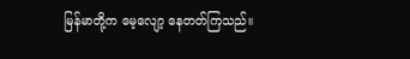မြန်မာတို့က မေ့လျော့ နေတတ်ကြသည်။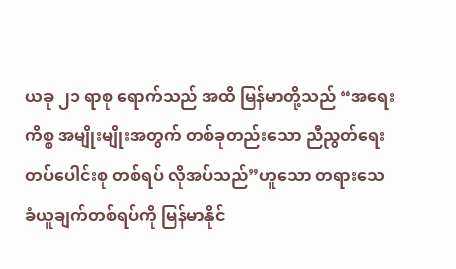ယခု ၂၁ ရာစု ရောက်သည် အထိ မြန်မာတို့သည် “အရေးကိစ္စ အမျိုးမျိုးအတွက် တစ်ခုတည်းသော ညီညွတ်ရေး တပ်ပေါင်းစု တစ်ရပ် လိုအပ်သည်”ဟူသော တရားသေ ခံယူချက်တစ်ရပ်ကို မြန်မာနိုင်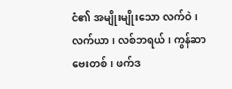ငံ၏ အမျိုးမျိုးသော လက်ဝဲ၊ လက်ယာ၊ လစ်ဘရယ်၊ ကွန်ဆာဗေးတစ်၊ ဖက်ဒ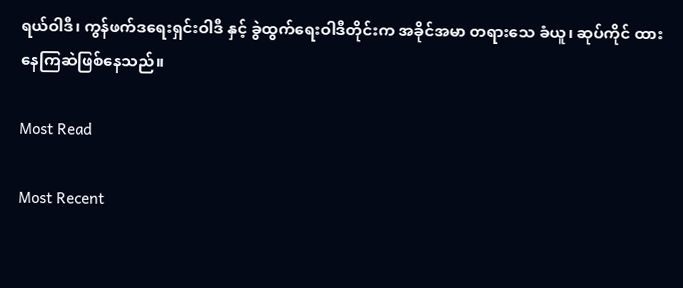ရယ်ဝါဒီ၊ ကွန်ဖက်ဒရေးရှင်းဝါဒီ နှင့် ခွဲထွက်ရေးဝါဒီတိုင်းက အခိုင်အမာ တရားသေ ခံယူ၊ ဆုပ်ကိုင် ထားနေကြဆဲဖြစ်နေသည်။

Most Read

Most Recent